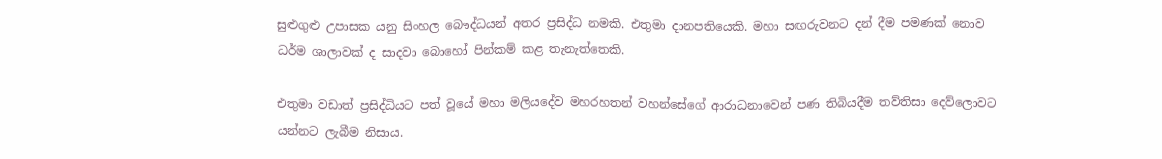සුළුගුළු උපාසක යනු සිංහල බෞද්ධයන් අතර ප්‍රසිද්ධ නමකි. එතුමා දානපතියෙකි. මහා සඟරුවනට දන් දීම පමණක් නොව ධර්ම ශාලාවක් ද සාදවා බොහෝ පින්කම් කළ තැනැත්තෙකි.

එතුමා වඩාත් ප්‍රසිද්ධියට පත් වූයේ මහා මලියදේව මහරහතන් වහන්සේගේ ආරාධනාවෙන් පණ තිබියදීම තව්තිසා දෙව්ලොවට යන්නට ලැබීම නිසාය.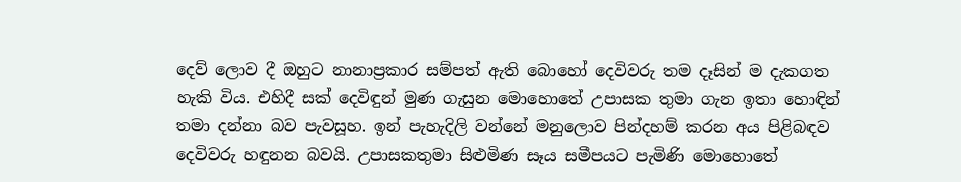දෙව් ලොව දී ඔහුට නානාප්‍රකාර සම්පත් ඇති බොහෝ දෙවිවරු තම දෑසින් ම දැකගත හැකි විය. එහිදී සක් දෙවිඳුන් මුණ ගැසුන මොහොතේ උපාසක තුමා ගැන ඉතා හොඳින් තමා දන්නා බව පැවසූහ. ඉන් පැහැදිලි වන්නේ මනුලොව පින්දහම් කරන අය පිළිබඳව දෙවිවරු හඳුනන බවයි. උපාසකතුමා සිළුමිණ සෑය සමීපයට පැමිණි මොහොතේ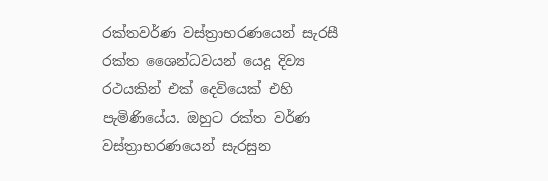රක්තවර්ණ වස්ත්‍රාභරණයෙන් සැරසී රක්ත ශෛන්ධවයන් යෙදූ දිව්‍ය රථයකින් එක් දෙවියෙක් එහි පැමිණියේය. ඔහුට රක්ත වර්ණ වස්ත්‍රාභරණයෙන් සැරසුන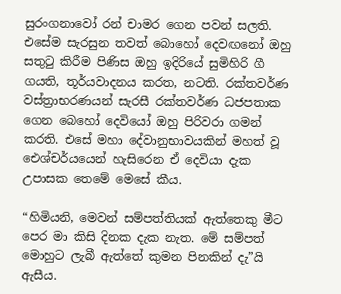සුරංගනාවෝ රන් චාමර ගෙන පවන් සලති. එසේම සැරසුන තවත් බොහෝ දෙවඟනෝ ඔහු සතුටු කිරීම පිණිස ඔහු ඉදිරියේ සුමිහිරි ගී ගයති, තූර්යවාදනය කරත, නටති. රක්තවර්ණ වස්ත්‍රාභරණයන් සැරසී රක්තවර්ණ ධජපතාක ගෙන බෙහෝ දෙවියෝ ඔහු පිරිවරා ගමන් කරති. එසේ මහා දේවානුභාවයකින් මහත් වූ ඓශ්චර්යයෙන් හැසිරෙන ඒ දෙවියා දැක උපාසක තෙමේ මෙසේ කීය.

“හිමියනි, මෙවන් සම්පත්තියක් ඇත්තෙකු මීට පෙර මා කිසි දිනක දැක නැත. මේ සම්පත් මොහුට ලැබී ඇත්තේ කුමන පිනකින් දැ”යි ඇසීය.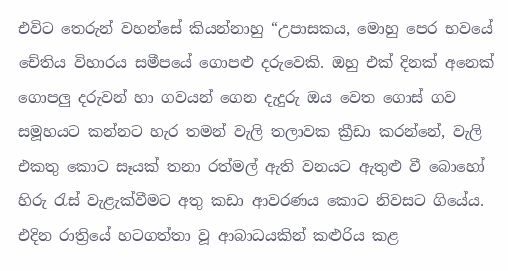එවිට තෙරුන් වහන්සේ කියන්නාහු “උපාසකය, මොහු පෙර භවයේ චේතිය විහාරය සමීපයේ ගොපළු දරුවෙකි. ඔහු එක් දිනක් අනෙක් ගොපලු දරුවන් හා ගවයන් ගෙන දැදුරු ඔය වෙත ගොස් ගව සමූහයට කන්නට හැර තමන් වැලි තලාවක ක්‍රීඩා කරන්නේ, වැලි එකතු කොට සෑයක් තනා රත්මල් ඇති වනයට ඇතුළු වී බොහෝ හිරු රැස් වැළැක්වීමට අතු කඩා ආවරණය කොට නිවසට ගියේය. එදින රාත්‍රියේ හටගත්තා වූ ආබාධයකින් කළුරිය කළ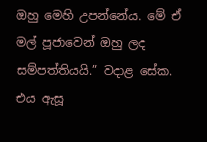ඔහු මෙහි උපන්නේය. මේ ඒ මල් පූජාවෙන් ඔහු ලද සම්පත්තියයි.” වදාළ සේක. එය ඇසූ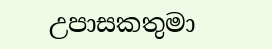උපාසකතුමා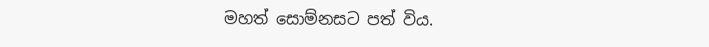මහත් සොම්නසට පත් විය.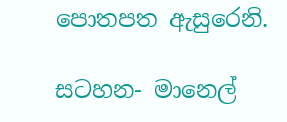පොතපත ඇසුරෙනි.

සටහන- මානෙල්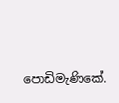පොඩිමැණිකේ.